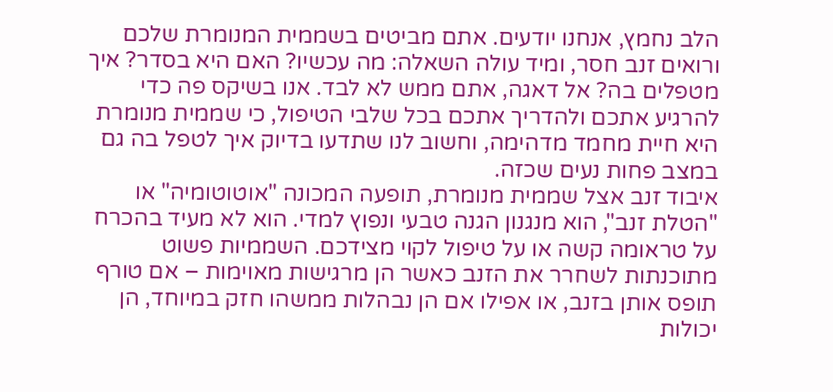הלב נחמץ, אנחנו יודעים. אתם מביטים בשממית המנומרת שלכם ורואים זנב חסר, ומיד עולה השאלה: מה עכשיו? האם היא בסדר? איך מטפלים בה? אל דאגה, אתם ממש לא לבד. אנו בשיקס פה כדי להרגיע אתכם ולהדריך אתכם בכל שלבי הטיפול, כי שממית מנומרת היא חיית מחמד מדהימה, וחשוב לנו שתדעו בדיוק איך לטפל בה גם במצב פחות נעים שכזה.
איבוד זנב אצל שממית מנומרת, תופעה המכונה "אוטוטומיה" או "הטלת זנב", הוא מנגנון הגנה טבעי ונפוץ למדי. הוא לא מעיד בהכרח על טראומה קשה או על טיפול לקוי מצידכם. השממיות פשוט מתוכנתות לשחרר את הזנב כאשר הן מרגישות מאוימות – אם טורף תופס אותן בזנב, או אפילו אם הן נבהלות ממשהו חזק במיוחד, הן יכולות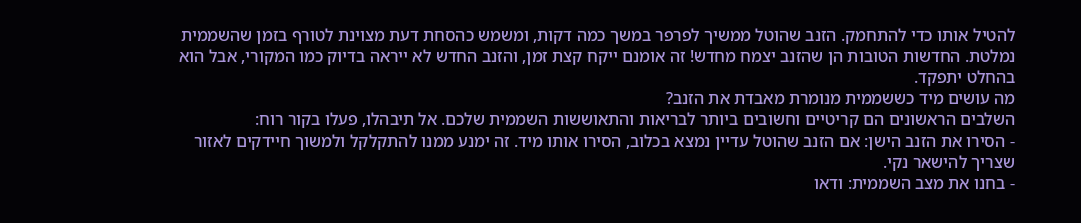להטיל אותו כדי להתחמק. הזנב שהוטל ממשיך לפרפר במשך כמה דקות, ומשמש כהסחת דעת מצוינת לטורף בזמן שהשממית נמלטת. החדשות הטובות הן שהזנב יצמח מחדש! זה אומנם ייקח קצת זמן, והזנב החדש לא ייראה בדיוק כמו המקורי, אבל הוא בהחלט יתפקד.
מה עושים מיד כששממית מנומרת מאבדת את הזנב?
השלבים הראשונים הם קריטיים וחשובים ביותר לבריאות והתאוששות השממית שלכם. אל תיבהלו, פעלו בקור רוח:
- הסירו את הזנב הישן: אם הזנב שהוטל עדיין נמצא בכלוב, הסירו אותו מיד. זה ימנע ממנו להתקלקל ולמשוך חיידקים לאזור שצריך להישאר נקי.
- בחנו את מצב השממית: ודאו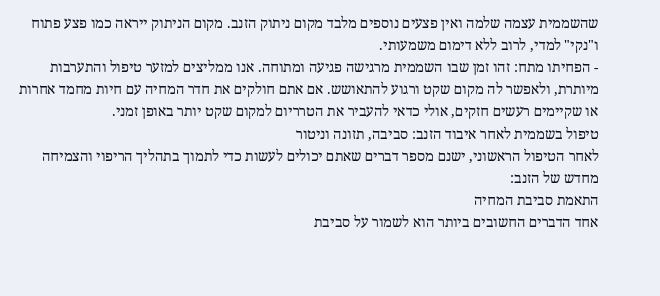שהשממית עצמה שלמה ואין פצעים נוספים מלבד מקום ניתוק הזנב. מקום הניתוק ייראה כמו פצע פתוח ו"נקי" למדי, לרוב ללא דימום משמעותי.
- הפחיתו מתח: זהו זמן שבו השממית מרגישה פגיעה ומתוחה. אנו ממליצים למזער טיפול והתערבות מיותרת, ולאפשר לה מקום שקט ורגוע להתאושש. אם אתם חולקים את חדר המחיה עם חיות מחמד אחרות או שקיימים רעשים חזקים, אולי כדאי להעביר את הטרריום למקום שקט יותר באופן זמני.
טיפול בשממית לאחר איבוד הזנב: סביבה, תזונה וניטור
לאחר הטיפול הראשוני, ישנם מספר דברים שאתם יכולים לעשות כדי לתמוך בתהליך הריפוי והצמיחה מחדש של הזנב:
התאמת סביבת המחיה
אחד הדברים החשובים ביותר הוא לשמור על סביבת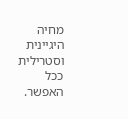מחיה היגיינית וסטרילית ככל האפשר.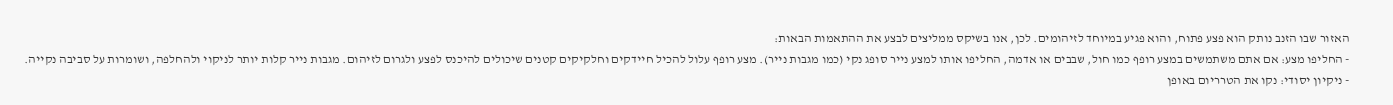האזור שבו הזנב נותק הוא פצע פתוח, והוא פגיע במיוחד לזיהומים. לכן, אנו בשיקס ממליצים לבצע את ההתאמות הבאות:
- החליפו מצע: אם אתם משתמשים במצע רופף כמו חול, שבבים או אדמה, החליפו אותו למצע נייר סופג נקי (כמו מגבות נייר). מצע רופף עלול להכיל חיידקים וחלקיקים קטנים שיכולים להיכנס לפצע ולגרום לזיהום. מגבות נייר קלות יותר לניקוי ולהחלפה, ושומרות על סביבה נקייה.
- ניקיון יסודי: נקו את הטרריום באופן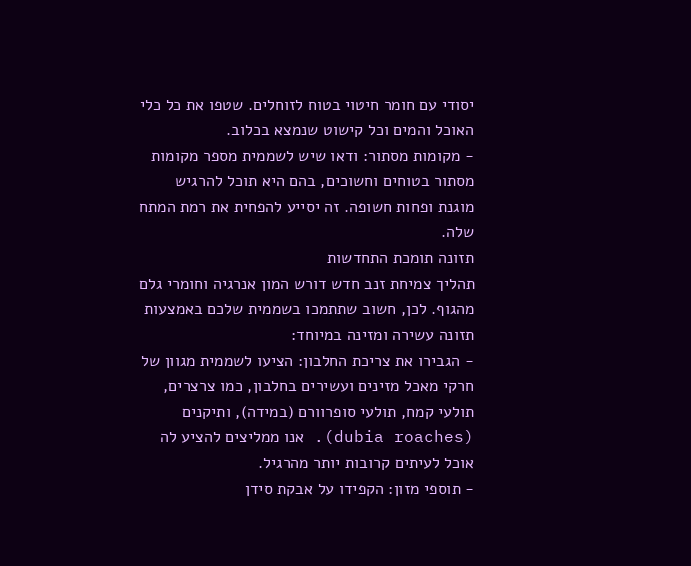יסודי עם חומר חיטוי בטוח לזוחלים. שטפו את כל כלי האוכל והמים וכל קישוט שנמצא בכלוב.
- מקומות מסתור: ודאו שיש לשממית מספר מקומות מסתור בטוחים וחשוכים, בהם היא תוכל להרגיש מוגנת ופחות חשופה. זה יסייע להפחית את רמת המתח שלה.
תזונה תומכת התחדשות
תהליך צמיחת זנב חדש דורש המון אנרגיה וחומרי גלם מהגוף. לכן, חשוב שתתמכו בשממית שלכם באמצעות תזונה עשירה ומזינה במיוחד:
- הגבירו את צריכת החלבון: הציעו לשממית מגוון של חרקי מאכל מזינים ועשירים בחלבון, כמו צרצרים, תולעי קמח, תולעי סופרוורם (במידה), ותיקנים (dubia roaches). אנו ממליצים להציע לה אוכל לעיתים קרובות יותר מהרגיל.
- תוספי מזון: הקפידו על אבקת סידן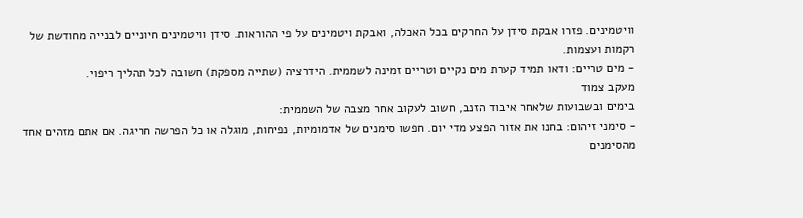וויטמינים. פזרו אבקת סידן על החרקים בכל האכלה, ואבקת ויטמינים על פי ההוראות. סידן וויטמינים חיוניים לבנייה מחודשת של רקמות ועצמות.
- מים טריים: ודאו תמיד קערת מים נקיים וטריים זמינה לשממית. הידרציה (שתייה מספקת) חשובה לכל תהליך ריפוי.
מעקב צמוד
בימים ובשבועות שלאחר איבוד הזנב, חשוב לעקוב אחר מצבה של השממית:
- סימני זיהום: בחנו את אזור הפצע מדי יום. חפשו סימנים של אדמומיות, נפיחות, מוגלה או כל הפרשה חריגה. אם אתם מזהים אחד מהסימנים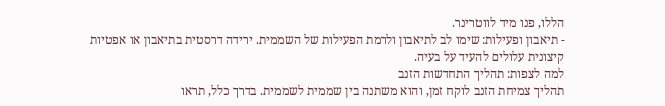הללו, פנו מיד לווטרינר.
- תיאבון ופעילות: שימו לב לתיאבון ולרמת הפעילות של השממית. ירידה דרסטית בתיאבון או אפטיות קיצונית עלולים להעיד על בעיה.
למה לצפות: תהליך התחדשות הזנב
תהליך צמיחת הזנב לוקח זמן, והוא משתנה בין שממית לשממית. בדרך כלל, תראו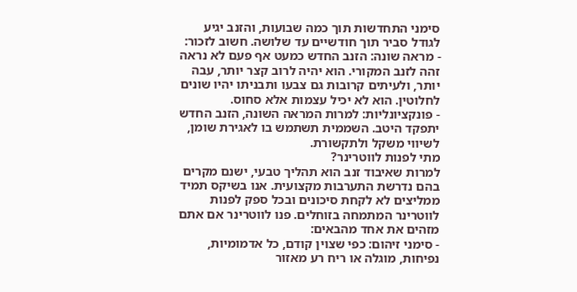סימני התחדשות תוך כמה שבועות, והזנב יגיע לגודל סביר תוך חודשיים עד שלושה. חשוב לזכור:
- מראה שונה: הזנב החדש כמעט אף פעם לא נראה זהה לזנב המקורי. הוא יהיה לרוב קצר יותר, עבה יותר, ולעיתים קרובות גם צבעו ותבניתו יהיו שונים לחלוטין. הוא לא יכיל עצמות אלא סחוס.
- פונקציונליות: למרות המראה השונה, הזנב החדש יתפקד היטב. השממית תשתמש בו לאגירת שומן, לשיווי משקל ולתקשורת.
מתי לפנות לווטרינר?
למרות שאיבוד זנב הוא תהליך טבעי, ישנם מקרים בהם נדרשת התערבות מקצועית. אנו בשיקס תמיד ממליצים לא לקחת סיכונים ובכל ספק לפנות לווטרינר המתמחה בזוחלים. פנו לווטרינר אם אתם מזהים את אחד מהבאים:
- סימני זיהום: כפי שצוין קודם, כל אדמומיות, נפיחות, מוגלה או ריח רע מאזור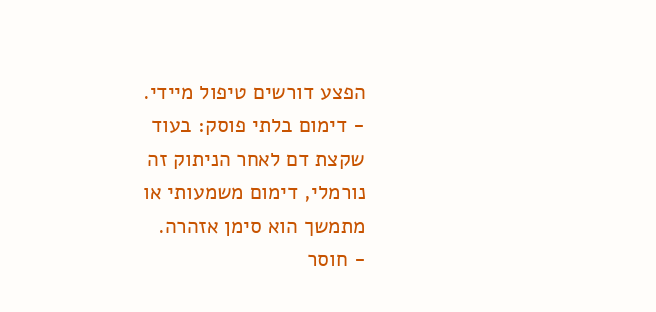הפצע דורשים טיפול מיידי.
- דימום בלתי פוסק: בעוד שקצת דם לאחר הניתוק זה נורמלי, דימום משמעותי או מתמשך הוא סימן אזהרה.
- חוסר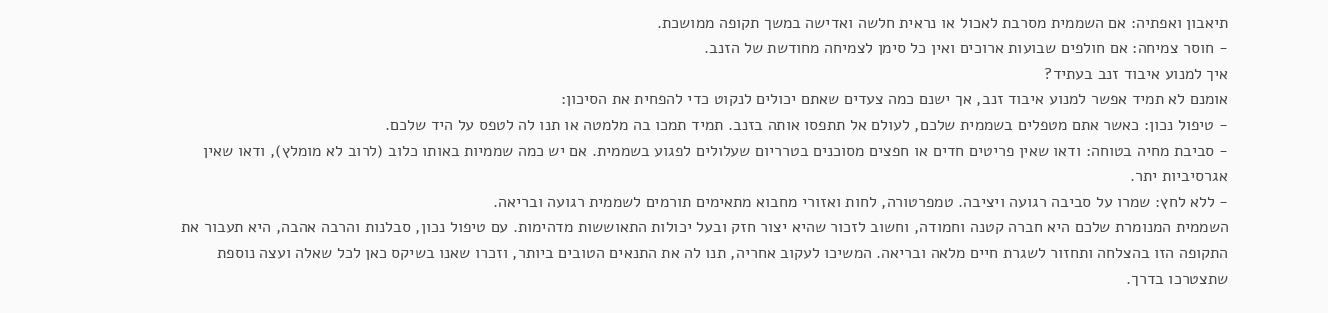תיאבון ואפתיה: אם השממית מסרבת לאכול או נראית חלשה ואדישה במשך תקופה ממושכת.
- חוסר צמיחה: אם חולפים שבועות ארוכים ואין כל סימן לצמיחה מחודשת של הזנב.
איך למנוע איבוד זנב בעתיד?
אומנם לא תמיד אפשר למנוע איבוד זנב, אך ישנם כמה צעדים שאתם יכולים לנקוט כדי להפחית את הסיכון:
- טיפול נכון: כאשר אתם מטפלים בשממית שלכם, לעולם אל תתפסו אותה בזנב. תמיד תמכו בה מלמטה או תנו לה לטפס על היד שלכם.
- סביבת מחיה בטוחה: ודאו שאין פריטים חדים או חפצים מסוכנים בטרריום שעלולים לפגוע בשממית. אם יש כמה שממיות באותו כלוב (לרוב לא מומלץ), ודאו שאין אגרסיביות יתר.
- ללא לחץ: שמרו על סביבה רגועה ויציבה. טמפרטורה, לחות ואזורי מחבוא מתאימים תורמים לשממית רגועה ובריאה.
השממית המנומרת שלכם היא חברה קטנה וחמודה, וחשוב לזכור שהיא יצור חזק ובעל יכולות התאוששות מדהימות. עם טיפול נכון, סבלנות והרבה אהבה, היא תעבור את התקופה הזו בהצלחה ותחזור לשגרת חיים מלאה ובריאה. המשיכו לעקוב אחריה, תנו לה את התנאים הטובים ביותר, וזכרו שאנו בשיקס כאן לכל שאלה ועצה נוספת שתצטרכו בדרך.